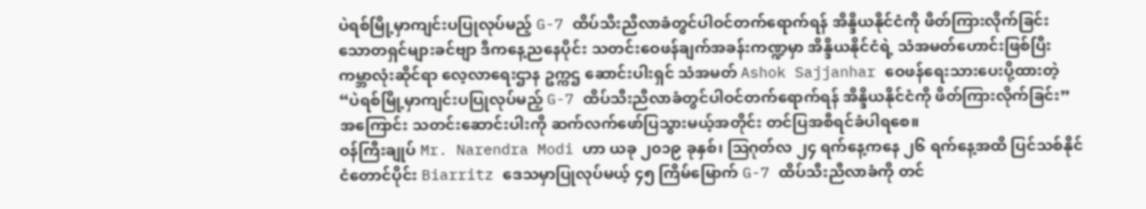ပဲရစ်မြို့မှာကျင်းပပြုလုပ်မည့် G-7 ထိပ်သီးညီလာခံတွင်ပါဝင်တက်ရောက်ရန် အိန္ဒိယနိုင်ငံကို ဖိတ်ကြားလိုက်ခြင်း
သောတရှင်များခင်ဗျာ ဒီကနေ့ညနေပိုင်း သတင်းဝေဖန်ချက်အခန်းကဏ္ဍမှာ အိန္ဒိယနိုင်ငံရဲ့ သံအမတ်ဟောင်းဖြစ်ပြီး ကမ္ဘာလုံးဆိုင်ရာ လေ့လာရေးဌာန ဥက္ကဌ ဆောင်းပါးရှင် သံအမတ် Ashok Sajjanhar ဝေဖန်ရေးသားပေးပို့ထားတဲ့ “ပဲရစ်မြို့မှာကျင်းပပြုလုပ်မည့် G-7 ထိပ်သီးညီလာခံတွင်ပါဝင်တက်ရောက်ရန် အိန္ဒိယနိုင်ငံကို ဖိတ်ကြားလိုက်ခြင်း” အကြောင်း သတင်းဆောင်းပါးကို ဆက်လက်ဖော်ပြသွားမယ့်အတိုင်း တင်ပြအစီရင်ခံပါရစေ။
ဝန်ကြီးချုပ် Mr. Narendra Modi ဟာ ယခု ၂၀၁၉ ခုနှစ်၊ ဩဂုတ်လ ၂၄ ရက်နေ့ကနေ ၂၆ ရက်နေ့အထိ ပြင်သစ်နိုင်ငံတောင်ပိုင်း Biarritz ဒေသမှာပြုလုပ်မယ့် ၄၅ ကြိမ်မြောက် G-7 ထိပ်သီးညီလာခံကို တင်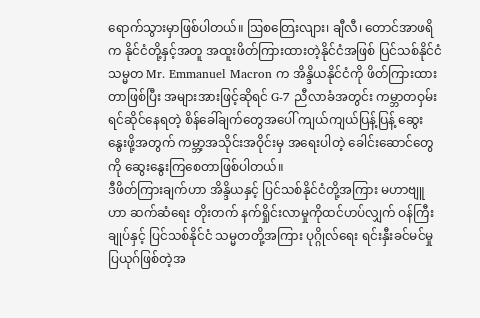ရောက်သွားမှာဖြစ်ပါတယ်။ ဩစတြေးလျား၊ ချီလီ၊ တောင်အာဖရိက နိုင်ငံတို့နှင့်အတူ အထူးဖိတ်ကြားထားတဲ့နိုင်ငံအဖြစ် ပြင်သစ်နိုင်ငံသမ္မတ Mr. Emmanuel Macron က အိန္ဒိယနိုင်ငံကို ဖိတ်ကြားထားတာဖြစ်ပြီး အများအားဖြင့်ဆိုရင် G-7 ညီလာခံအတွင်း ကမ္ဘာတဝှမ်း ရင်ဆိုင်နေရတဲ့ စိန်ခေါ်ချက်တွေအပေါ် ကျယ်ကျယ်ပြန့်ပြန့် ဆွေးနွေးဖို့အတွက် ကမ္ဘာ့အသိုင်းအဝိုင်းမှ အရေးပါတဲ့ ခေါင်းဆောင်တွေကို ဆွေးနွေးကြစေတာဖြစ်ပါတယ်။
ဒီဖိတ်ကြားချက်ဟာ အိန္ဒိယနှင့် ပြင်သစ်နိုင်ငံတို့အကြား မဟာဗျူဟာ ဆက်ဆံရေး တိုးတက် နက်ရှိုင်းလာမှုကိုထင်ဟပ်လျှက် ဝန်ကြီးချုပ်နှင့် ပြင်သစ်နိုင်ငံ သမ္မတတို့အကြား ပုဂ္ဂိုလ်ရေး ရင်းနှီးခင်မင်မှု ပြယုဂ်ဖြစ်တဲ့အ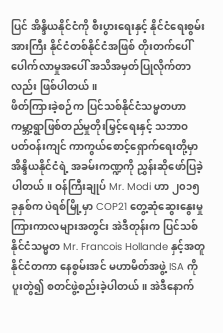ပြင် အိန္ဒိယနိုင်ငံကို စီးပွားရေးနှင့် နိုင်ငံရေးစွမ်းအားကြီး နိုင်ငံတစ်နိုင်ငံအဖြစ် တိုးတက်ပေါ်ပေါက်လာမှုအပေါ် အသိအမှတ်ပြုလိုက်တာလည်း ဖြစ်ပါတယ်။
ဖိတ်ကြားခဲ့စဉ်က ပြင်သစ်နိုင်ငံသမ္မတဟာ ကမ္ဘာ့ရွာဖြစ်တည်မှုတိုးမြှင့်ရေးနှင့် သဘာဝ ပတ်ဝန်းကျင် ကာကွယ်စောင့်ရှောက်ရေးတို့မှာ အိန္ဒိယနိုင်ငံရဲ့ အခမ်းကဏ္ဍကို ညွှန်းဆိုဖော်ပြခဲ့ပါတယ်။ ဝန်ကြီးချုပ် Mr. Modi ဟာ ၂၀၁၅ ခုနှစ်က ပဲရစ်မြို့မှာ COP21 တွေ့ဆုံဆွေးနွေးမှု ကြားကာလများအတွင်း အဲဒီတုန်းက ပြင်သစ်နိုင်ငံသမ္မတ Mr. Francois Hollande နှင့်အတူ နိုင်ငံတကာ နေစွမ်းအင် မဟာမိတ်အဖွဲ့ ISA ကို ပူးတွဲ၍ စတင်ဖွဲ့စည်းခဲ့ပါတယ်။ အဲဒီနောက်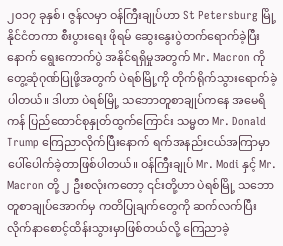၂၀၁၇ ခုနှစ်၊ ဇွန်လမှာ ဝန်ကြီးချုပ်ဟာ St Petersburg မြို့ နိုင်ငံတကာ စီးပွားရေး ဖိုရမ် ဆွေးနွေးပွဲတက်ရောက်ခဲ့ပြီးနောက် ရွေးကောက်ပွဲ အနိုင်ရရှိမှုအတွက် Mr. Macron ကို တွေ့ဆုံဂုဏ်ပြုဖို့အတွက် ပဲရစ်မြို့ကို တိုက်ရိုက်သွားရောက်ခဲ့ပါတယ်။ ဒါဟာ ပဲရစ်မြို့ သဘောတူစာချုပ်ကနေ အမေရိကန် ပြည်ထောင်စုနှုတ်ထွက်ကြောင်း သမ္မတ Mr. Donald Trump ကြေညာလိုက်ပြီးနောက် ရက်အနည်းငယ်အကြာမှာ ပေါ်ပေါက်ခဲ့တာဖြစ်ပါတယ်။ ဝန်ကြီးချုပ် Mr. Modi နှင့် Mr. Macron တို့ ၂ ဦးစလုံးကတော့ ၎င်းတို့ဟာ ပဲရစ်မြို့ သဘောတူစာချုပ်အောက်မှ ကတိပြုချက်တွေကို ဆက်လက်ပြီး လိုက်နာစောင့်ထိန်းသွားမှာဖြစ်တယ်လို့ ကြေညာခဲ့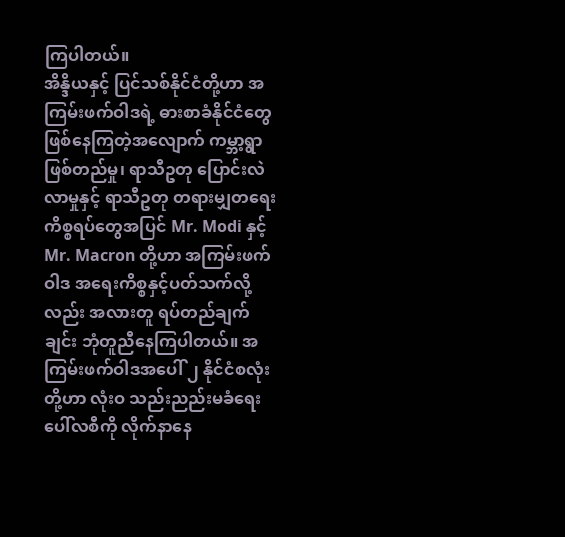ကြပါတယ်။
အိန္ဒိယနှင့် ပြင်သစ်နိုင်ငံတို့ဟာ အကြမ်းဖက်ဝါဒရဲ့ ဓားစာခံနိုင်ငံတွေ ဖြစ်နေကြတဲ့အလျောက် ကမ္ဘာ့ရွာဖြစ်တည်မှု၊ ရာသီဥတု ပြောင်းလဲလာမှုနှင့် ရာသီဥတု တရားမျှတရေး ကိစ္စရပ်တွေအပြင် Mr. Modi နှင့် Mr. Macron တို့ဟာ အကြမ်းဖက်ဝါဒ အရေးကိစ္စနှင့်ပတ်သက်လို့လည်း အလားတူ ရပ်တည်ချက်ချင်း ဘုံတူညီနေကြပါတယ်။ အကြမ်းဖက်ဝါဒအပေါ် ၂ နိုင်ငံစလုံးတို့ဟာ လုံးဝ သည်းညည်းမခံရေး ပေါ်လစီကို လိုက်နာနေ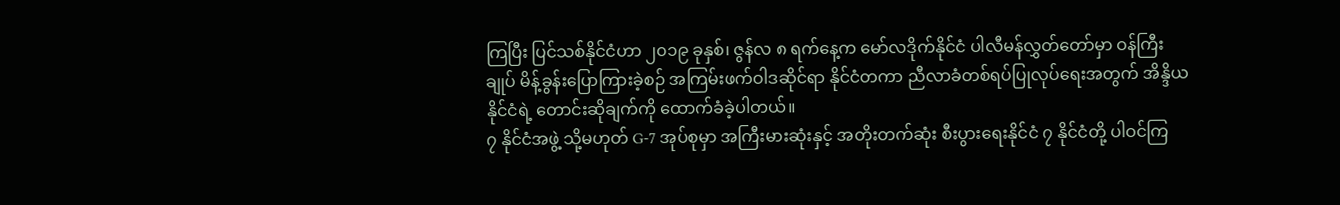ကြပြီး ပြင်သစ်နိုင်ငံဟာ ၂၀၁၉ ခုနှစ်၊ ဇွန်လ ၈ ရက်နေ့က မော်လဒိုက်နိုင်ငံ ပါလီမန်လွှတ်တော်မှာ ဝန်ကြီးချုပ် မိန့်ခွန်းပြောကြားခဲ့စဉ် အကြမ်းဖက်ဝါဒဆိုင်ရာ နိုင်ငံတကာ ညီလာခံတစ်ရပ်ပြုလုပ်ရေးအတွက် အိန္ဒိယနိုင်ငံရဲ့ တောင်းဆိုချက်ကို ထောက်ခံခဲ့ပါတယ်။
၇ နိုင်ငံအဖွဲ့ သို့မဟုတ် G-7 အုပ်စုမှာ အကြီးမားဆုံးနှင့် အတိုးတက်ဆုံး စီးပွားရေးနိုင်ငံ ၇ နိုင်ငံတို့ ပါဝင်ကြ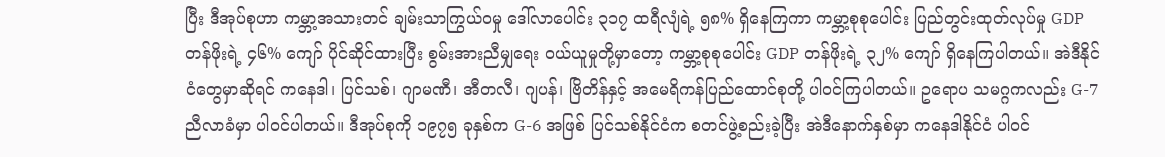ပြီး ဒီအုပ်စုဟာ ကမ္ဘာ့အသားတင် ချမ်းသာကြွယ်ဝမှု ဒေါ်လာပေါင်း ၃၁၇ ထရီလျံရဲ့ ၅၈% ရှိနေကြကာ ကမ္ဘာ့စုစုပေါင်း ပြည်တွင်းထုတ်လုပ်မှု GDP တန်ဖိုးရဲ့ ၄၆% ကျော် ပိုင်ဆိုင်ထားပြီး စွမ်းအားညီမျှရေး ဝယ်ယူမှုတို့မှာတော့ ကမ္ဘာ့စုစုပေါင်း GDP တန်ဖိုးရဲ့ ၃၂% ကျော် ရှိနေကြပါတယ်။ အဲဒီနိုင်ငံတွေမှာဆိုရင် ကနေဒါ၊ ပြင်သစ်၊ ဂျာမဏီ၊ အီတလီ၊ ဂျပန်၊ ဗြိတိန်နှင့် အမေရိကန်ပြည်ထောင်စုတို့ ပါဝင်ကြပါတယ်။ ဥရောပ သမဂ္ဂကလည်း G-7 ညီလာခံမှာ ပါဝင်ပါတယ်။ ဒီအုပ်စုကို ၁၉၇၅ ခုနှစ်က G-6 အဖြစ် ပြင်သစ်နိုင်ငံက စတင်ဖွဲ့စည်းခဲ့ပြီး အဲဒီနောက်နှစ်မှာ ကနေဒါနိုင်ငံ ပါဝင်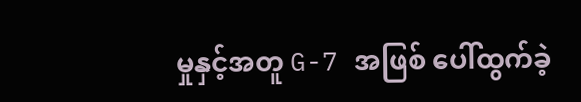မှုနှင့်အတူ G-7 အဖြစ် ပေါ်ထွက်ခဲ့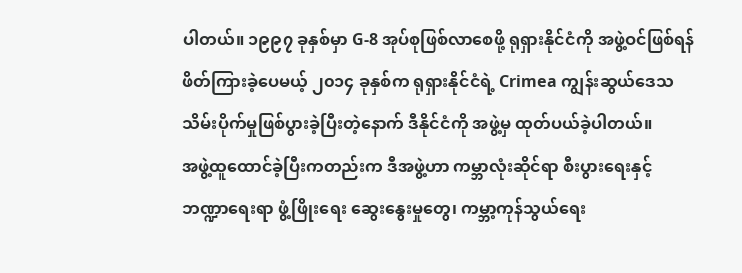ပါတယ်။ ၁၉၉၇ ခုနှစ်မှာ G-8 အုပ်စုဖြစ်လာစေဖို့ ရုရှားနိုင်ငံကို အဖွဲ့ဝင်ဖြစ်ရန် ဖိတ်ကြားခဲ့ပေမယ့် ၂၀၁၄ ခုနှစ်က ရုရှားနိုင်ငံရဲ့ Crimea ကျွန်းဆွယ်ဒေသ သိမ်းပိုက်မှုဖြစ်ပွားခဲ့ပြီးတဲ့နောက် ဒီနိုင်ငံကို အဖွဲ့မှ ထုတ်ပယ်ခဲ့ပါတယ်။
အဖွဲ့ထူထောင်ခဲ့ပြီးကတည်းက ဒီအဖွဲ့ဟာ ကမ္ဘာလုံးဆိုင်ရာ စီးပွားရေးနှင့် ဘဏ္ဍာရေးရာ ဖွံ့ဖြိုးရေး ဆွေးနွေးမှုတွေ၊ ကမ္ဘာ့ကုန်သွယ်ရေး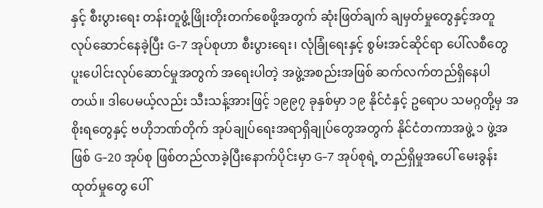နှင့် စီးပွားရေး တန်းတူဖွံ့ဖြိုးတိုးတက်စေဖို့အတွက် ဆုံးဖြတ်ချက် ချမှတ်မှုတွေနှင့်အတူ လုပ်ဆောင်နေခဲ့ပြီး G-7 အုပ်စုဟာ စီးပွားရေး၊ လုံခြုံရေးနှင့် စွမ်းအင်ဆိုင်ရာ ပေါ်လစီတွေ ပူးပေါင်းလုပ်ဆောင်မှုအတွက် အရေးပါတဲ့ အဖွဲ့အစည်းအဖြစ် ဆက်လက်တည်ရှိနေပါတယ်။ ဒါပေမယ့်လည်း သီးသန့်အားဖြင့် ၁၉၉၇ ခုနှစ်မှာ ၁၉ နိုင်ငံနှင့် ဥရောပ သမဂ္ဂတို့မှ အစိုးရတွေနှင့် ဗဟိုဘဏ်တိုက် အုပ်ချုပ်ရေးအရာရှိချုပ်တွေအတွက် နိုင်ငံတကာအဖွဲ့ ၁ ဖွဲ့အဖြစ် G-20 အုပ်စု ဖြစ်တည်လာခဲ့ပြီးနောက်ပိုင်းမှာ G-7 အုပ်စုရဲ့ တည်ရှိမှုအပေါ် မေးခွန်းထုတ်မှုတွေ ပေါ်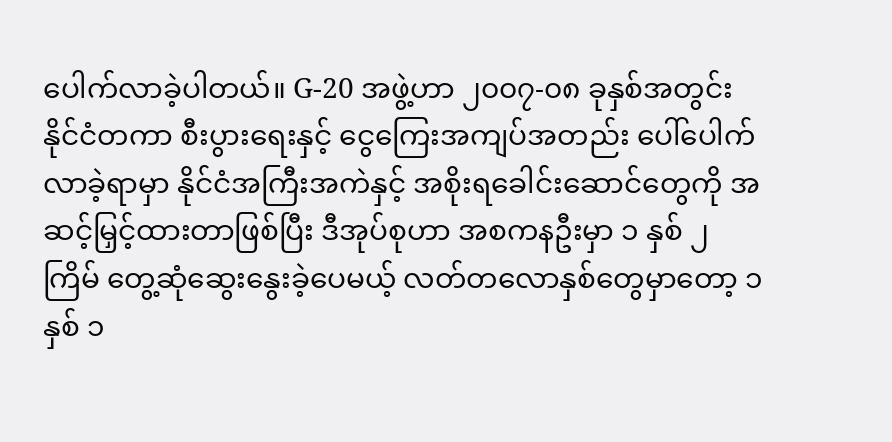ပေါက်လာခဲ့ပါတယ်။ G-20 အဖွဲ့ဟာ ၂၀၀၇-၀၈ ခုနှစ်အတွင်း နိုင်ငံတကာ စီးပွားရေးနှင့် ငွေကြေးအကျပ်အတည်း ပေါ်ပေါက်လာခဲ့ရာမှာ နိုင်ငံအကြီးအကဲနှင့် အစိုးရခေါင်းဆောင်တွေကို အဆင့်မြှင့်ထားတာဖြစ်ပြီး ဒီအုပ်စုဟာ အစကနဦးမှာ ၁ နှစ် ၂ ကြိမ် တွေ့ဆုံဆွေးနွေးခဲ့ပေမယ့် လတ်တလောနှစ်တွေမှာတော့ ၁ နှစ် ၁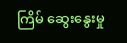ကြိမ် ဆွေးနွေးမှု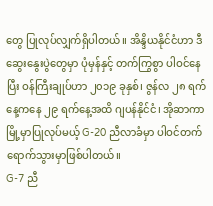တွေ ပြုလုပ်လျှက်ရှိပါတယ်။ အိန္ဒိယနိုင်ငံဟာ ဒီဆွေးနွေးပွဲတွေမှာ ပုံမှန်နှင့် တက်ကြွစွာ ပါဝင်နေပြီး ဝန်ကြီးချုပ်ဟာ ၂၀၁၉ ခုနှစ်၊ ဇွန်လ ၂၈ ရက်နေ့ကနေ ၂၉ ရက်နေ့အထိ ဂျပန်နိုင်ငံ၊ အိုဆာကာမြို့မှာပြုလုပ်မယ့် G-20 ညီလာခံမှာ ပါဝင်တက်ရောက်သွားမှာဖြစ်ပါတယ်။
G-7 ညီ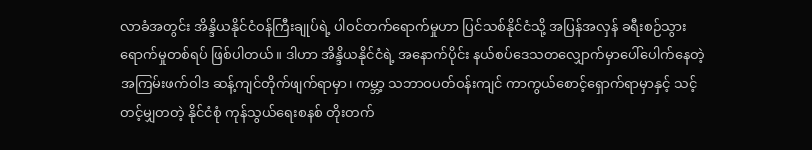လာခံအတွင်း အိန္ဒိယနိုင်ငံဝန်ကြီးချုပ်ရဲ့ ပါဝင်တက်ရောက်မှုဟာ ပြင်သစ်နိုင်ငံသို့ အပြန်အလှန် ခရီးစဉ်သွားရောက်မှုတစ်ရပ် ဖြစ်ပါတယ်။ ဒါဟာ အိန္ဒိယနိုင်ငံရဲ့ အနောက်ပိုင်း နယ်စပ်ဒေသတလျှောက်မှာပေါ်ပေါက်နေတဲ့ အကြမ်းဖက်ဝါဒ ဆန့်ကျင်တိုက်ဖျက်ရာမှာ၊ ကမ္ဘာ့ သဘာဝပတ်ဝန်းကျင် ကာကွယ်စောင့်ရှောက်ရာမှာနှင့် သင့်တင့်မျှတတဲ့ နိုင်ငံစုံ ကုန်သွယ်ရေးစနစ် တိုးတက်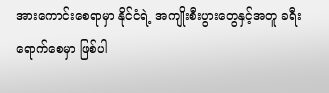အားကောင်းစေရာမှာ နိုင်ငံရဲ့ အကျိုးစီးပွားတွေနှင့်အတူ ခရီးရောက်စေမှာ ဖြစ်ပါ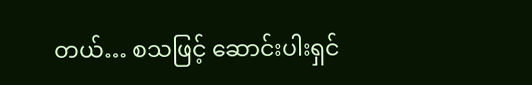တယ်… စသဖြင့် ဆောင်းပါးရှင်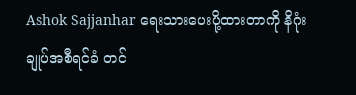Ashok Sajjanhar ရေးသားပေးပို့ထားတာကို နိဂုံးချုပ်အစီရင်ခံ တင်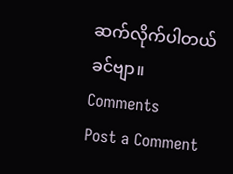ဆက်လိုက်ပါတယ်ခင်ဗျာ။
Comments
Post a Comment